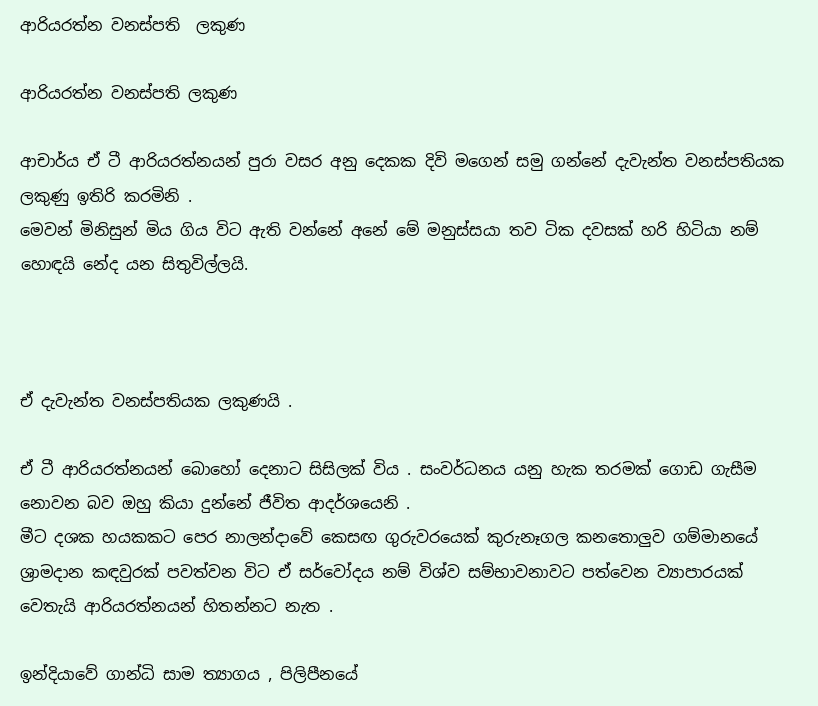ආරියරත්න වනස්පති  ලකුණ

ආරියරත්න වනස්පති ලකුණ

ආචාර්ය ඒ ටී ආරියරත්නයන් පුරා වසර අනු දෙකක දිවි මගෙන් සමු ගන්නේ දැවැන්ත වනස්පතියක ලකුණු ඉතිරි කරමිනි .
මෙවන් මිනිසුන් මිය ගිය විට ඇති වන්නේ අනේ මේ මනුස්සයා තව ටික දවසක් හරි හිටියා නම් හොඳයි නේද යන සිතුවිල්ලයි.



ඒ දැවැන්ත වනස්පතියක ලකුණයි .

ඒ ටී ආරියරත්නයන් බොහෝ දෙනාට සිසිලක් විය . සංවර්ධනය යනු හැක තරමක් ගොඩ ගැසීම නොවන බව ඔහු කියා දුන්නේ ජීවිත ආදර්ශයෙනි .
මීට දශක හයකකට පෙර නාලන්දාවේ කෙසඟ ගුරුවරයෙක් කුරුනෑගල කනතොලුව ගම්මානයේ ශ්‍රාමදාන කඳවුරක් පවත්වන විට ඒ සර්වෝදය නම් විශ්ව සම්භාවනාවට පත්වෙන ව්‍යාපාරයක් වෙතැයි ආරියරත්නයන් හිතන්නට නැත .

ඉන්දියාවේ ගාන්ධි සාම ත්‍යාගය , පිලිපීනයේ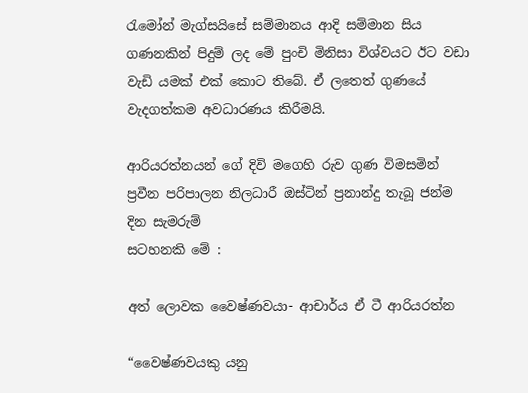රැමෝන් මැග්සයිසේ සම්මානය ආදි සම්මාන සිය ගණනකින් පිදුම් ලද මේ පුංචි මිනිසා විශ්වයට ඊට වඩා වැඩි යමක් එක් කොට තිබේ. ඒ ලතෙත් ගුණයේ වැදගත්කම අවධාරණය කිරීමයි.

ආරියරත්නයන් ගේ දිවි මගෙහි රුව ගුණ විමසමින් ප්‍රවීන පරිපාලන නිලධාරී ඔස්ටින් ප්‍රනාන්දු තැබූ ජන්ම දින සැමරුම්
සටහනකි මේ :

අත් ලොවක වෛෂ්ණවයා- ආචාර්ය ඒ ටී ආරියරත්න

“වෛෂ්ණවයකු යනු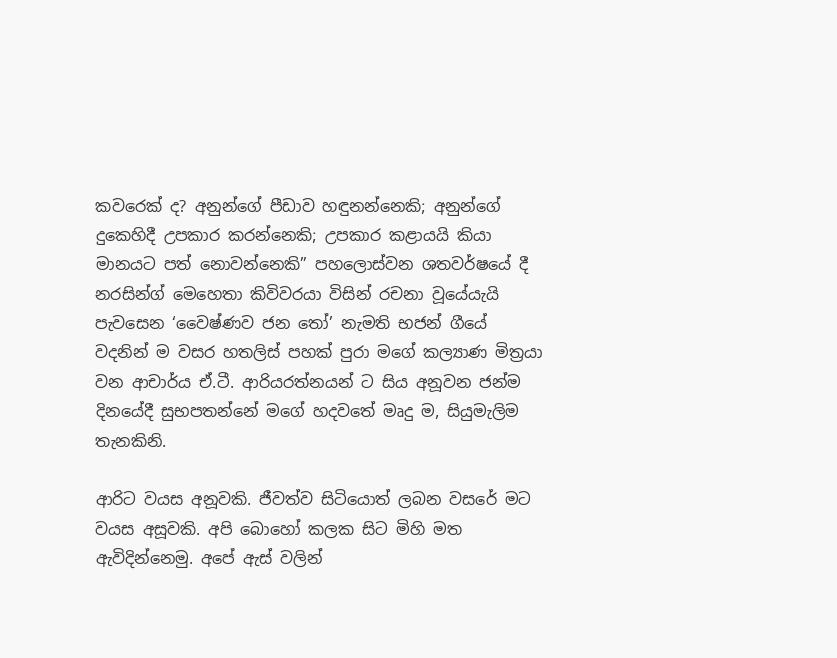කවරෙක් ද? අනුන්ගේ පීඩාව හඳුනන්නෙකි; අනුන්ගේ දුකෙහිදී උපකාර කරන්නෙකි; උපකාර කළායයි කියා මානයට පත් නොවන්නෙකි” පහලොස්වන ශතවර්ෂයේ දී නරසින්ග් මෙහෙතා කිවිවරයා විසින් රචනා වූයේයැයි පැවසෙන ‘වෛෂ්ණව ජන තෝ’ නැමති භජන් ගීයේ වදනින් ම වසර හතලිස් පහක් පුරා මගේ කල්‍යාණ මිත්‍රයා වන ආචාර්ය ඒ.ටී. ආරියරත්නයන් ට සිය අනූවන ජන්ම දිනයේදී සුභපතන්නේ මගේ හදවතේ මෘදු ම, සියුමැලිම තැනකිනි.

ආරිට වයස අනූවකි. ජීවත්ව සිටියොත් ලබන වසරේ මට වයස අසූවකි. අපි බොහෝ කලක සිට මිහි මත ඇවිදින්නෙමු. අපේ ඇස් වලින්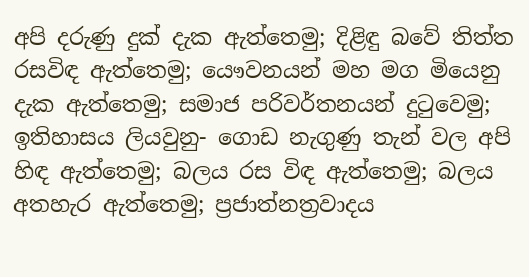අපි දරුණු දුක් දැක ඇත්තෙමු; දිළිඳු බවේ තිත්ත රසවිඳ ඇත්තෙමු; යෞවනයන් මහ මග මියෙනු දැක ඇත්තෙමු; සමාජ පරිවර්තනයන් දුටුවෙමු; ඉතිහාසය ලියවුනු- ගොඩ නැගුණු තැන් වල අපි හිඳ ඇත්තෙමු; බලය රස විඳ ඇත්තෙමු; බලය අතහැර ඇත්තෙමු; ප්‍රජාත්නත්‍රවාදය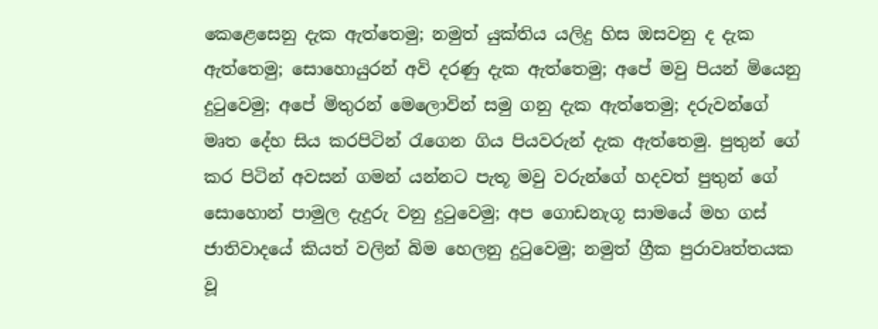කෙළෙසෙනු දැක ඇත්තෙමු; නමුත් යුක්තිය යලිදු හිස ඔසවනු ද දැක ඇත්තෙමු; සොහොයුරන් අවි දරණු දැක ඇත්තෙමු; අපේ මවු පියන් මියෙනු දුටුවෙමු; අපේ මිතුරන් මෙලොවින් සමු ගනු දැක ඇත්තෙමු; දරුවන්ගේ මෘත දේහ සිය කරපිටින් රැගෙන ගිය පියවරුන් දැක ඇත්තෙමු. පුතුන් ගේ කර පිටින් අවසන් ගමන් යන්නට පැතූ මවු වරුන්ගේ හදවත් පුතුන් ගේ සොහොන් පාමුල දැදුරු වනු දුටුවෙමු; අප ගොඩනැගූ සාමයේ මහ ගස් ජාතිවාදයේ කියත් වලින් බිම හෙලනු දුටුවෙමු; නමුත් ග්‍රීක පුරාවෘත්තයක වූ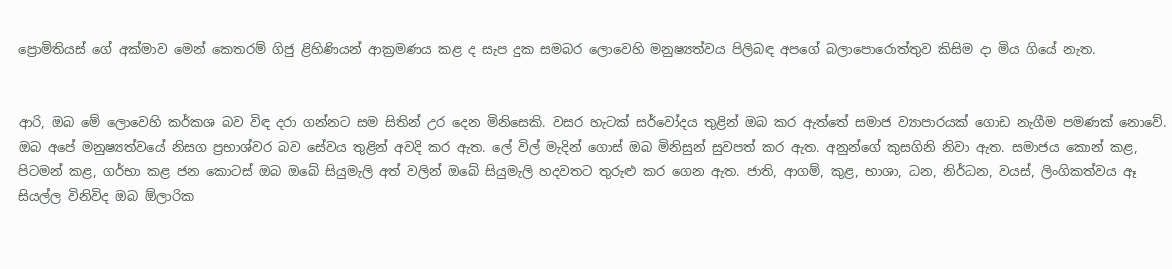ප්‍රොමිතියස් ගේ අක්මාව මෙන් කෙතරම් ගිජු ළිහිණියන් ආක්‍රමණය කළ ද සැප දුක සමබර ලොවෙහි මනුෂ්‍යත්වය පිලිබඳ අපගේ බලාපොරොත්තුව කිසිම දා මිය ගියේ නැත.


ආරි, ඔබ මේ ලොවෙහි කර්කශ බව විඳ දරා ගන්නට සම සිතින් උර දෙන මිනිසෙකි. වසර හැටක් සර්වෝදය තුළින් ඔබ කර ඇත්තේ සමාජ ව්‍යාපාරයක් ගොඩ නැගීම පමණක් නොවේ. ඔබ අපේ මනුෂ්‍යත්වයේ නිසග ප්‍රභාශ්වර බව සේවය තුළින් අවදි කර ඇත. ලේ විල් මැදින් ගොස් ඔබ මිනිසුන් සුවපත් කර ඇත. අනුන්ගේ කුසගිනි නිවා ඇත. සමාජය කොන් කළ, පිටමන් කළ, ගර්භා කළ ජන කොටස් ඔබ ඔබේ සියුමැලි අත් වලින් ඔබේ සියුමැලි හදවතට තුරුළු කර ගෙන ඇත. ජාති, ආගම්, කුළ, භාශා, ධන, නිර්ධන, වයස්, ලිංගිකත්වය ඈ සියල්ල විනිවිද ඔබ ඕලාරික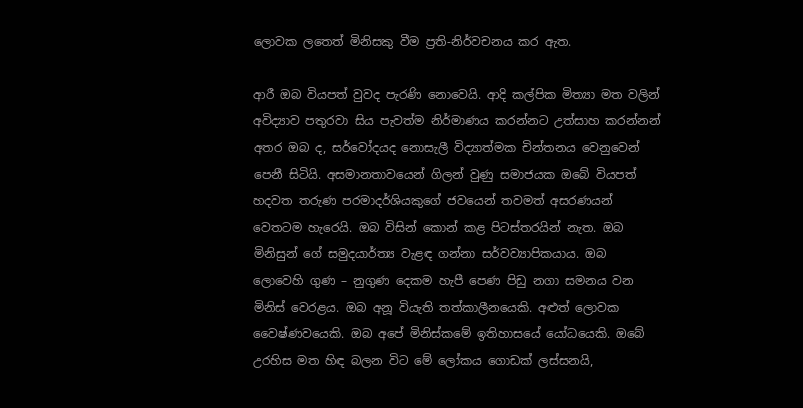ලොවක ලතෙත් මිනිසකු වීම ප්‍රති-නිර්වචනය කර ඇත.

ආරී ඔබ වියපත් වුවද පැරණි නොවෙයි. ආදි කල්පික මිත්‍යා මත වලින් අවිද්‍යාව පතුරවා සිය පැවත්ම නිර්මාණය කරන්නට උත්සාහ කරන්නන් අතර ඔබ ද, සර්වෝදයද නොසැලී විද්‍යාත්මක චින්තනය වෙනුවෙන් පෙනී සිටියි. අසමානතාවයෙන් ගිලන් වුණු සමාජයක ඔබේ වියපත් හදවත තරුණ පරමාදර්ශියකුගේ ජවයෙන් තවමත් අසරණයන් වෙතටම හැරෙයි. ඔබ විසින් කොන් කළ පිටස්තරයින් නැත. ඔබ මිනිසුන් ගේ සමුදයාර්ත්‍ය වැළඳ ගන්නා සර්වව්‍යාපිකයාය. ඔබ ලොවෙහි ගුණ – නුගුණ දෙකම හැපී පෙණ පිඩු නගා සමනය වන මිනිස් වෙරළය. ඔබ අනූ වියැති තත්කාලීනයෙකි. අළුත් ලොවක වෛෂ්ණවයෙකි. ඔබ අපේ මිනිස්කමේ ඉතිහාසයේ යෝධයෙකි. ඔබේ උරහිස මත හිඳ බලන විට මේ ලෝකය ගොඩක් ලස්සනයි,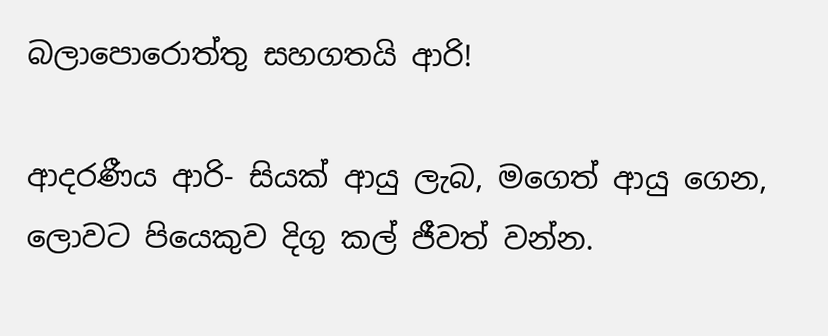බලාපොරොත්තු සහගතයි ආරි!

ආදරණීය ආරි- සියක් ආයු ලැබ, මගෙත් ආයු ගෙන, ලොවට පියෙකුව දිගු කල් ජීවත් වන්න.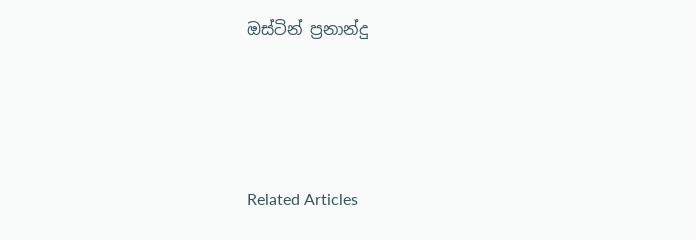ඔස්ටින් ප්‍රනාන්දු





Related Articles